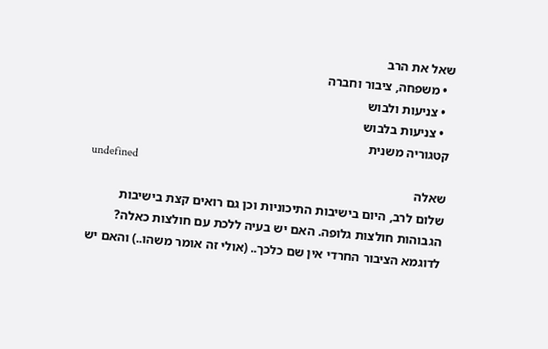שאל את הרב
  • משפחה, ציבור וחברה
  • צניעות ולבוש
  • צניעות בלבוש
קטגוריה משנית
undefined
שאלה
שלום לרב, היום בישיבות התיכוניות וכן גם רואים קצת בישיבות הגבוהות חולצות גלופה. האם יש בעיה ללכת עם חולצות כאלה? לדוגמא הציבור החרדי אין שם כלכך.. (אולי זה אומר משהו..) והאם יש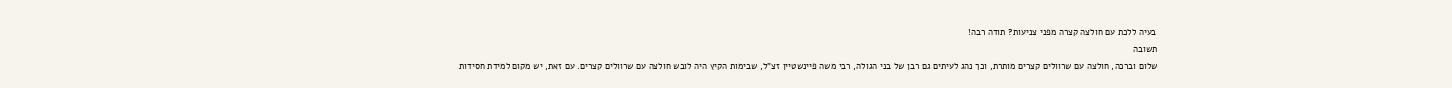בעיה ללכת עם חולצה קצרה מפני צניעות? תודה רבה!
תשובה
שלום וברכה, חולצה עם שרוולים קצרים מותרת, וכך נהג לעיתים גם רבן של בני הגולה, רבי משה פיינשטיין זצ"ל, שבימות הקיץ היה לובש חולצה עם שרוולים קצרים. עם זאת, יש מקום למידת חסידות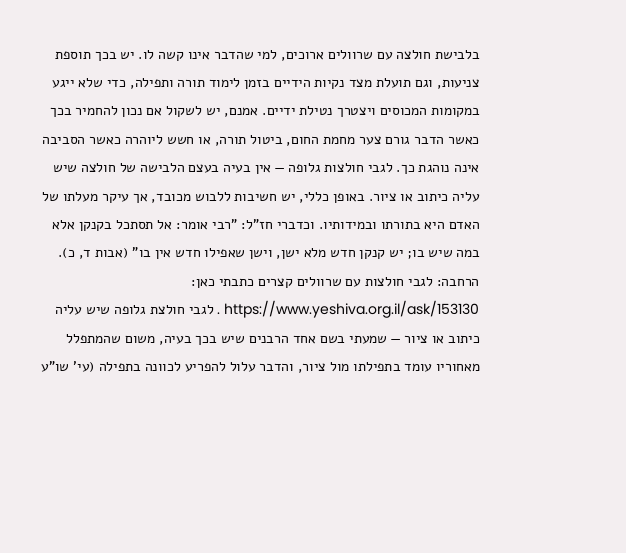בלבישת חולצה עם שרוולים ארוכים, למי שהדבר אינו קשה לו. יש בכך תוספת צניעות, וגם תועלת מצד נקיות הידיים בזמן לימוד תורה ותפילה, כדי שלא ייגע במקומות המכוסים ויצטרך נטילת ידיים. אמנם, יש לשקול אם נכון להחמיר בכך כאשר הדבר גורם צער מחמת החום, ביטול תורה, או חשש ליוהרה כאשר הסביבה אינה נוהגת כך. לגבי חולצות גלופה — אין בעיה בעצם הלבישה של חולצה שיש עליה כיתוב או ציור. באופן כללי, יש חשיבות ללבוש מכובד, אך עיקר מעלתו של האדם היא בתורתו ובמידותיו. וכדברי חז"ל: "רבי אומר: אל תסתכל בקנקן אלא במה שיש בו; יש קנקן חדש מלא ישן, וישן שאפילו חדש אין בו" (אבות ד, כ). הרחבה: לגבי חולצות עם שרוולים קצרים כתבתי כאן: https://www.yeshiva.org.il/ask/153130 . לגבי חולצת גלופה שיש עליה כיתוב או ציור — שמעתי בשם אחד הרבנים שיש בכך בעיה, משום שהמתפלל מאחוריו עומד בתפילתו מול ציור, והדבר עלול להפריע לכוונה בתפילה (עי' שו"ע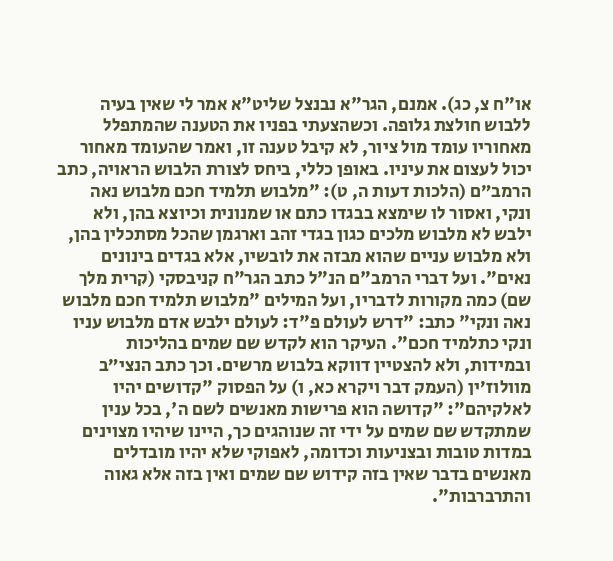או"ח צ, כג). אמנם, הגר"א נבנצל שליט"א אמר לי שאין בעיה ללבוש חולצת גלופה. וכשהצעתי בפניו את הטענה שהמתפלל מאחוריו עומד מול ציור, לא קיבל טענה זו, ואמר שהעומד מאחור יכול לעצום את עיניו. באופן כללי, ביחס לצורת הלבוש הראויה, כתב הרמב״ם (הלכות דעות ה, ט): "מלבוש תלמיד חכם מלבוש נאה ונקי, ואסור לו שימצא בבגדו כתם או שמנונית וכיוצא בהן, ולא ילבש לא מלבוש מלכים כגון בגדי זהב וארגמן שהכל מסתכלין בהן, ולא מלבוש עניים שהוא מבזה את לובשיו, אלא בגדים בינונים נאים". ועל דברי הרמב"ם הנ"ל כתב הגר"ח קניבסקי (קרית מלך שם) כמה מקורות לדבריו, ועל המילים "מלבוש תלמיד חכם מלבוש נאה ונקי" כתב: "דרש לעולם פ"ד: לעולם ילבש אדם מלבוש עניו ונקי כתלמיד חכם". העיקר הוא לקדש שם שמים בהליכות ובמידות, ולא להצטיין דווקא בלבוש מרשים. וכך כתב הנצי״ב מוולוז׳ין (העמק דבר ויקרא כא, ו) על הפסוק "קדושים יהיו לאלקיהם": "קדושה הוא פרישות מאנשים לשם ה', בכל ענין שמתקדש שם שמים על ידי זה שנוהגים כך, היינו שיהיו מצוינים במדות טובות ובצניעות וכדומה, לאפוקי שלא יהיו מובדלים מאנשים בדבר שאין בזה קידוש שם שמים ואין בזה אלא גאוה והתרברבות".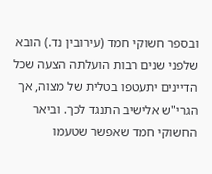ובספר חשוקי חמד (עירובין נד.) הובא שלפני שנים רבות הועלתה הצעה שכל הדיינים יתעטפו בטלית של מצוה, אך הגרי"ש אלישיב התנגד לכך. וביאר החשוקי חמד שאפשר שטעמו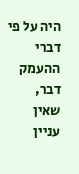היה על פי דברי ההעמק דבר, שאין עניין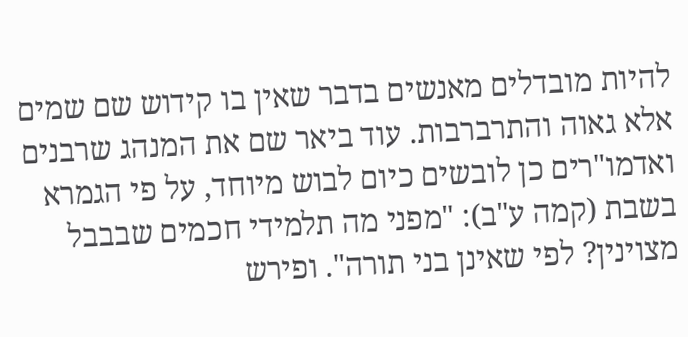להיות מובדלים מאנשים בדבר שאין בו קידוש שם שמים אלא גאוה והתרברבות. עוד ביאר שם את המנהג שרבנים ואדמו"רים כן לובשים כיום לבוש מיוחד, על פי הגמרא בשבת (קמה ע"ב): "מפני מה תלמידי חכמים שבבבל מצוינין? לפי שאינן בני תורה". ופירש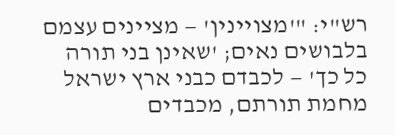רש"י: "'מצויינין' — מציינים עצמם בלבושים נאים; 'שאינן בני תורה כל כך' — לכבדם כבני ארץ ישראל מחמת תורתם, מכבדים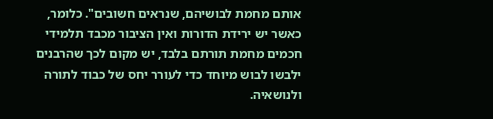אותם מחמת לבושיהם, שנראים חשובים". כלומר, כאשר יש ירידת הדורות ואין הציבור מכבד תלמידי חכמים מחמת תורתם בלבד, יש מקום לכך שהרבנים ילבשו לבוש מיוחד כדי לעורר יחס של כבוד לתורה ולנושאיה.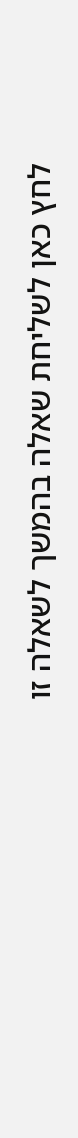לחץ כאן לשליחת שאלה בהמשך לשאלה זו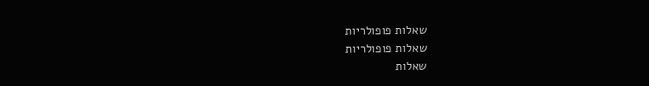שאלות פופולריות
שאלות פופולריות
שאלות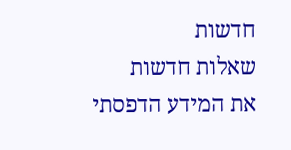חדשות
שאלות חדשות
את המידע הדפסתי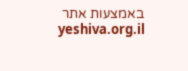באמצעות אתר yeshiva.org.il